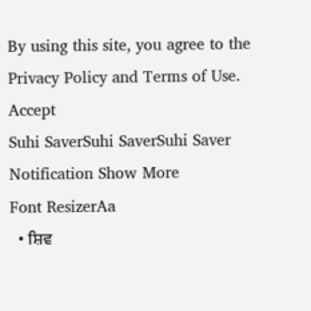By using this site, you agree to the Privacy Policy and Terms of Use.
Accept
Suhi SaverSuhi SaverSuhi Saver
Notification Show More
Font ResizerAa
  • ਸ਼ਿਵ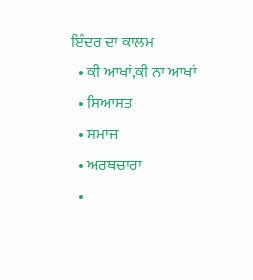ਇੰਦਰ ਦਾ ਕਾਲਮ
  • ਕੀ ਆਖਾਂ,ਕੀ ਨਾ ਆਖਾਂ
  • ਸਿਆਸਤ
  • ਸਮਾਜ
  • ਅਰਥਚਾਰਾ
  •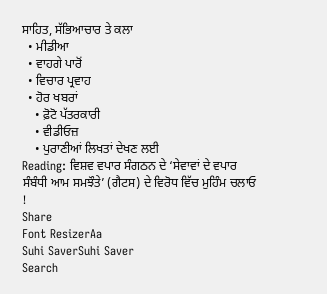ਸਾਹਿਤ, ਸੱਭਿਆਚਾਰ ਤੇ ਕਲਾ
  • ਮੀਡੀਆ
  • ਵਾਹਗੇ ਪਾਰੋਂ
  • ਵਿਚਾਰ ਪ੍ਰਵਾਹ
  • ਹੋਰ ਖਬਰਾਂ
    • ਫ਼ੋਟੋ ਪੱਤਰਕਾਰੀ
    • ਵੀਡੀਓਜ਼
    • ਪੁਰਾਣੀਆਂ ਲਿਖਤਾਂ ਦੇਖਣ ਲਈ
Reading: ਵਿਸ਼ਵ ਵਪਾਰ ਸੰਗਠਨ ਦੇ ‘ਸੇਵਾਵਾਂ ਦੇ ਵਪਾਰ ਸੰਬੰਧੀ ਆਮ ਸਮਝੌਤੇ’ (ਗੈਟਸ) ਦੇ ਵਿਰੋਧ ਵਿੱਚ ਮੁਹਿੰਮ ਚਲਾਓ !
Share
Font ResizerAa
Suhi SaverSuhi Saver
Search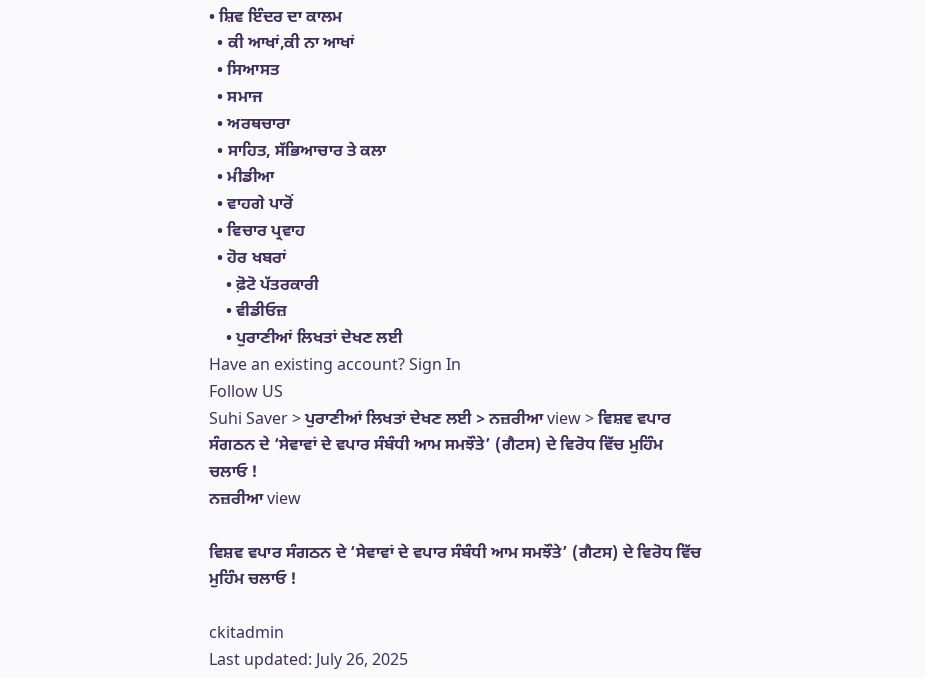• ਸ਼ਿਵ ਇੰਦਰ ਦਾ ਕਾਲਮ
  • ਕੀ ਆਖਾਂ,ਕੀ ਨਾ ਆਖਾਂ
  • ਸਿਆਸਤ
  • ਸਮਾਜ
  • ਅਰਥਚਾਰਾ
  • ਸਾਹਿਤ, ਸੱਭਿਆਚਾਰ ਤੇ ਕਲਾ
  • ਮੀਡੀਆ
  • ਵਾਹਗੇ ਪਾਰੋਂ
  • ਵਿਚਾਰ ਪ੍ਰਵਾਹ
  • ਹੋਰ ਖਬਰਾਂ
    • ਫ਼ੋਟੋ ਪੱਤਰਕਾਰੀ
    • ਵੀਡੀਓਜ਼
    • ਪੁਰਾਣੀਆਂ ਲਿਖਤਾਂ ਦੇਖਣ ਲਈ
Have an existing account? Sign In
Follow US
Suhi Saver > ਪੁਰਾਣੀਆਂ ਲਿਖਤਾਂ ਦੇਖਣ ਲਈ > ਨਜ਼ਰੀਆ view > ਵਿਸ਼ਵ ਵਪਾਰ ਸੰਗਠਨ ਦੇ ‘ਸੇਵਾਵਾਂ ਦੇ ਵਪਾਰ ਸੰਬੰਧੀ ਆਮ ਸਮਝੌਤੇ’ (ਗੈਟਸ) ਦੇ ਵਿਰੋਧ ਵਿੱਚ ਮੁਹਿੰਮ ਚਲਾਓ !
ਨਜ਼ਰੀਆ view

ਵਿਸ਼ਵ ਵਪਾਰ ਸੰਗਠਨ ਦੇ ‘ਸੇਵਾਵਾਂ ਦੇ ਵਪਾਰ ਸੰਬੰਧੀ ਆਮ ਸਮਝੌਤੇ’ (ਗੈਟਸ) ਦੇ ਵਿਰੋਧ ਵਿੱਚ ਮੁਹਿੰਮ ਚਲਾਓ !

ckitadmin
Last updated: July 26, 2025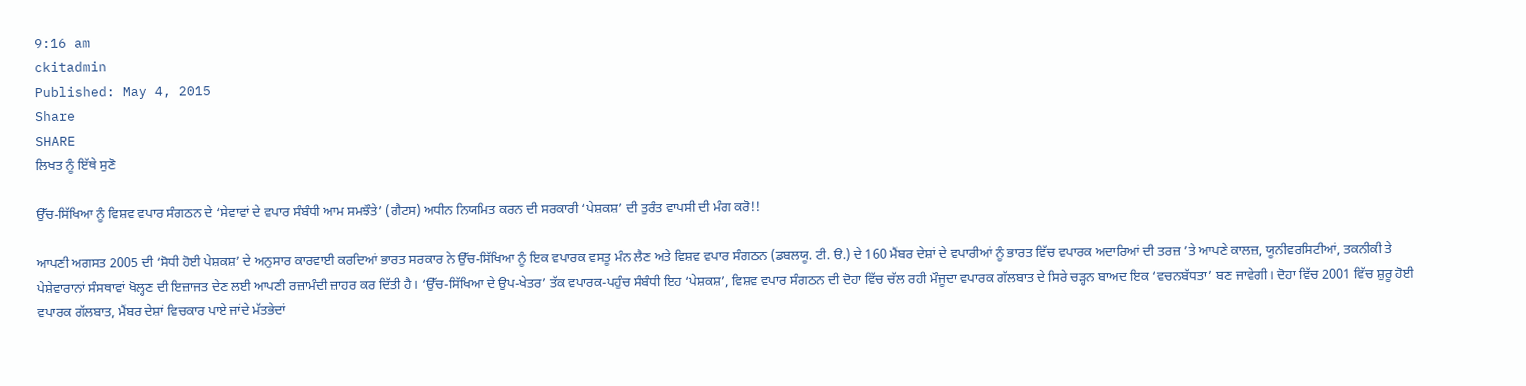9:16 am
ckitadmin
Published: May 4, 2015
Share
SHARE
ਲਿਖਤ ਨੂੰ ਇੱਥੇ ਸੁਣੋ

ਉੱਚ-ਸਿੱਖਿਆ ਨੂੰ ਵਿਸ਼ਵ ਵਪਾਰ ਸੰਗਠਨ ਦੇ ‘ਸੇਵਾਵਾਂ ਦੇ ਵਪਾਰ ਸੰਬੰਧੀ ਆਮ ਸਮਝੌਤੇ’ (ਗੈਟਸ) ਅਧੀਨ ਨਿਯਮਿਤ ਕਰਨ ਦੀ ਸਰਕਾਰੀ ‘ਪੇਸ਼ਕਸ਼’ ਦੀ ਤੁਰੰਤ ਵਾਪਸੀ ਦੀ ਮੰਗ ਕਰੋ!!

ਆਪਣੀ ਅਗਸਤ 2005 ਦੀ ‘ਸੋਧੀ ਹੋਈ ਪੇਸ਼ਕਸ਼’ ਦੇ ਅਨੁਸਾਰ ਕਾਰਵਾਈ ਕਰਦਿਆਂ ਭਾਰਤ ਸਰਕਾਰ ਨੇ ਉੱਚ-ਸਿੱਖਿਆ ਨੂੰ ਇਕ ਵਪਾਰਕ ਵਸਤੂ ਮੰਨ ਲੈਣ ਅਤੇ ਵਿਸ਼ਵ ਵਪਾਰ ਸੰਗਠਨ (ਡਬਲਯੂ. ਟੀ. ੳ.) ਦੇ 160 ਮੈਂਬਰ ਦੇਸ਼ਾਂ ਦੇ ਵਪਾਰੀਆਂ ਨੂੰ ਭਾਰਤ ਵਿੱਚ ਵਪਾਰਕ ਅਦਾਰਿਆਂ ਦੀ ਤਰਜ਼ ’ਤੇ ਆਪਣੇ ਕਾਲਜ਼, ਯੂਨੀਵਰਸਿਟੀਆਂ, ਤਕਨੀਕੀ ਤੇ ਪੇਸ਼ੇਵਾਰਾਨਾਂ ਸੰਸਥਾਵਾਂ ਖੋਲ੍ਹਣ ਦੀ ਇਜ਼ਾਜਤ ਦੇਣ ਲਈ ਆਪਣੀ ਰਜ਼ਾਮੰਦੀ ਜ਼ਾਹਰ ਕਰ ਦਿੱਤੀ ਹੈ। ‘ਉੱਚ-ਸਿੱਖਿਆ ਦੇ ਉਪ-ਖੇਤਰ’ ਤੱਕ ਵਪਾਰਕ-ਪਹੁੰਚ ਸੰਬੰਧੀ ਇਹ ‘ਪੇਸ਼ਕਸ਼’, ਵਿਸ਼ਵ ਵਪਾਰ ਸੰਗਠਨ ਦੀ ਦੋਹਾ ਵਿੱਚ ਚੱਲ ਰਹੀ ਮੌਜੂਦਾ ਵਪਾਰਕ ਗੱਲਬਾਤ ਦੇ ਸਿਰੇ ਚੜ੍ਹਨ ਬਾਅਦ ਇਕ ‘ਵਚਨਬੱਧਤਾ’ ਬਣ ਜਾਵੇਗੀ। ਦੋਹਾ ਵਿੱਚ 2001 ਵਿੱਚ ਸ਼ੁਰੂ ਹੋਈ ਵਪਾਰਕ ਗੱਲਬਾਤ, ਮੈਂਬਰ ਦੇਸ਼ਾਂ ਵਿਚਕਾਰ ਪਾਏ ਜਾਂਦੇ ਮੱਤਭੇਦਾਂ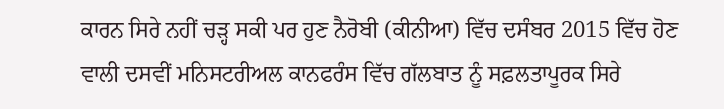ਕਾਰਨ ਸਿਰੇ ਨਹੀਂ ਚੜ੍ਹ ਸਕੀ ਪਰ ਹੁਣ ਨੈਰੋਬੀ (ਕੀਨੀਆ) ਵਿੱਚ ਦਸੰਬਰ 2015 ਵਿੱਚ ਹੋਣ ਵਾਲੀ ਦਸਵੀਂ ਮਨਿਸਟਰੀਅਲ ਕਾਨਫਰੰਸ ਵਿੱਚ ਗੱਲਬਾਤ ਨੂੰ ਸਫ਼ਲਤਾਪੂਰਕ ਸਿਰੇ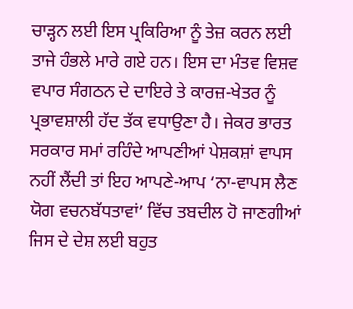ਚਾੜ੍ਹਨ ਲਈ ਇਸ ਪ੍ਰਕਿਰਿਆ ਨੂੰ ਤੇਜ਼ ਕਰਨ ਲਈ ਤਾਜੇ ਹੰਭਲੇ ਮਾਰੇ ਗਏ ਹਨ। ਇਸ ਦਾ ਮੰਤਵ ਵਿਸ਼ਵ ਵਪਾਰ ਸੰਗਠਨ ਦੇ ਦਾਇਰੇ ਤੇ ਕਾਰਜ਼-ਖੇਤਰ ਨੂੰ ਪ੍ਰਭਾਵਸ਼ਾਲੀ ਹੱਦ ਤੱਕ ਵਧਾਉਣਾ ਹੈ। ਜੇਕਰ ਭਾਰਤ ਸਰਕਾਰ ਸਮਾਂ ਰਹਿੰਦੇ ਆਪਣੀਆਂ ਪੇਸ਼ਕਸ਼ਾਂ ਵਾਪਸ ਨਹੀਂ ਲੈਂਦੀ ਤਾਂ ਇਹ ਆਪਣੇ-ਆਪ ‘ਨਾ-ਵਾਪਸ ਲੈਣ ਯੋਗ ਵਚਨਬੱਧਤਾਵਾਂ’ ਵਿੱਚ ਤਬਦੀਲ ਹੋ ਜਾਣਗੀਆਂ ਜਿਸ ਦੇ ਦੇਸ਼ ਲਈ ਬਹੁਤ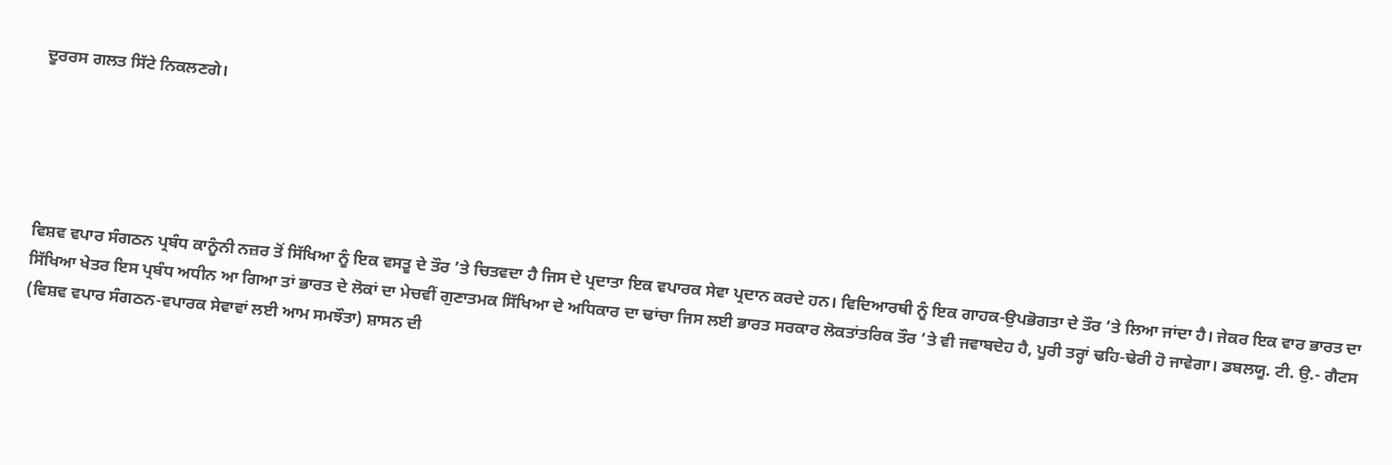ਦੂਰਰਸ ਗਲਤ ਸਿੱਟੇ ਨਿਕਲਣਗੇ।





ਵਿਸ਼ਵ ਵਪਾਰ ਸੰਗਠਨ ਪ੍ਰਬੰਧ ਕਾਨੂੰਨੀ ਨਜ਼ਰ ਤੋਂ ਸਿੱਖਿਆ ਨੂੰ ਇਕ ਵਸਤੂ ਦੇ ਤੌਰ ’ਤੇ ਚਿਤਵਦਾ ਹੈ ਜਿਸ ਦੇ ਪ੍ਰਦਾਤਾ ਇਕ ਵਪਾਰਕ ਸੇਵਾ ਪ੍ਰਦਾਨ ਕਰਦੇ ਹਨ। ਵਿਦਿਆਰਥੀ ਨੂੰ ਇਕ ਗਾਹਕ-ਉਪਭੋਗਤਾ ਦੇ ਤੌਰ ’ਤੇ ਲਿਆ ਜਾਂਦਾ ਹੈ। ਜੇਕਰ ਇਕ ਵਾਰ ਭਾਰਤ ਦਾ ਸਿੱਖਿਆ ਖੇਤਰ ਇਸ ਪ੍ਰਬੰਧ ਅਧੀਨ ਆ ਗਿਆ ਤਾਂ ਭਾਰਤ ਦੇ ਲੋਕਾਂ ਦਾ ਮੇਚਵੀਂ ਗੁਣਾਤਮਕ ਸਿੱਖਿਆ ਦੇ ਅਧਿਕਾਰ ਦਾ ਢਾਂਚਾ ਜਿਸ ਲਈ ਭਾਰਤ ਸਰਕਾਰ ਲੋਕਤਾਂਤਰਿਕ ਤੌਰ ’ਤੇ ਵੀ ਜਵਾਬਦੇਹ ਹੈ, ਪੂਰੀ ਤਰ੍ਹਾਂ ਢਹਿ-ਢੇਰੀ ਹੋ ਜਾਵੇਗਾ। ਡਬਲਯੂ. ਟੀ. ਉ.- ਗੈਟਸ (ਵਿਸ਼ਵ ਵਪਾਰ ਸੰਗਠਨ-ਵਪਾਰਕ ਸੇਵਾਵਾਂ ਲਈ ਆਮ ਸਮਝੌਤਾ) ਸ਼ਾਸਨ ਦੀ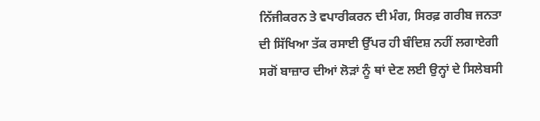ਨਿੱਜੀਕਰਨ ਤੇ ਵਪਾਰੀਕਰਨ ਦੀ ਮੰਗ, ਸਿਰਫ਼ ਗਰੀਬ ਜਨਤਾ ਦੀ ਸਿੱਖਿਆ ਤੱਕ ਰਸਾਈ ਉੱਪਰ ਹੀ ਬੰਦਿਸ਼ ਨਹੀਂ ਲਗਾਏਗੀ ਸਗੋਂ ਬਾਜ਼ਾਰ ਦੀਆਂ ਲੋੜਾਂ ਨੂੰ ਥਾਂ ਦੇਣ ਲਈ ਉਨ੍ਹਾਂ ਦੇ ਸਿਲੇਬਸੀ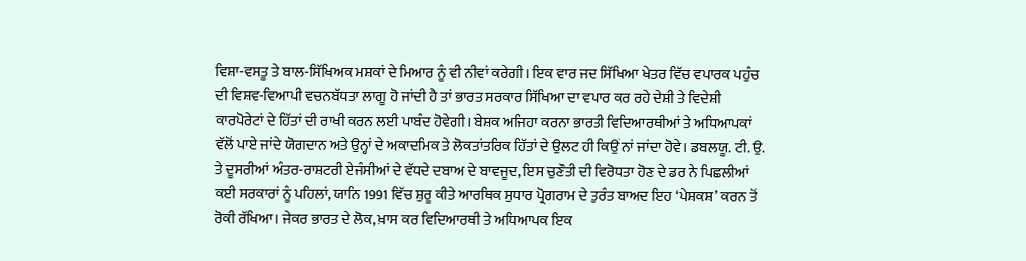ਵਿਸ਼ਾ-ਵਸਤੂ ਤੇ ਬਾਲ-ਸਿੱਖਿਅਕ ਮਸ਼ਕਾਂ ਦੇ ਮਿਆਰ ਨੂੰ ਵੀ ਨੀਵਾਂ ਕਰੇਗੀ। ਇਕ ਵਾਰ ਜਦ ਸਿੱਖਿਆ ਖੇਤਰ ਵਿੱਚ ਵਪਾਰਕ ਪਹੁੰਚ ਦੀ ਵਿਸ਼ਵ-ਵਿਆਪੀ ਵਚਨਬੱਧਤਾ ਲਾਗੂ ਹੋ ਜਾਂਦੀ ਹੈ ਤਾਂ ਭਾਰਤ ਸਰਕਾਰ ਸਿੱਖਿਆ ਦਾ ਵਪਾਰ ਕਰ ਰਹੇ ਦੇਸ਼ੀ ਤੇ ਵਿਦੇਸ਼ੀ ਕਾਰਪੋਰੇਟਾਂ ਦੇ ਹਿੱਤਾਂ ਦੀ ਰਾਖੀ ਕਰਨ ਲਈ ਪਾਬੰਦ ਹੋਵੇਗੀ। ਬੇਸ਼ਕ ਅਜਿਹਾ ਕਰਨਾ ਭਾਰਤੀ ਵਿਦਿਆਰਥੀਆਂ ਤੇ ਅਧਿਆਪਕਾਂ ਵੱਲੋਂ ਪਾਏ ਜਾਂਦੇ ਯੋਗਦਾਨ ਅਤੇ ਉਨ੍ਹਾਂ ਦੇ ਅਕਾਦਮਿਕ ਤੇ ਲੋਕਤਾਂਤਰਿਕ ਹਿੱਤਾਂ ਦੇ ਉਲਟ ਹੀ ਕਿਉਂ ਨਾਂ ਜਾਂਦਾ ਹੋਵੇ। ਡਬਲਯੂ. ਟੀ. ਉ. ਤੇ ਦੂਸਰੀਆਂ ਅੰਤਰ-ਰਾਸ਼ਟਰੀ ਏਜੰਸੀਆਂ ਦੇ ਵੱਧਦੇ ਦਬਾਅ ਦੇ ਬਾਵਜੂਦ, ਇਸ ਚੁਣੌਤੀ ਦੀ ਵਿਰੋਧਤਾ ਹੋਣ ਦੇ ਡਰ ਨੇ ਪਿਛਲੀਆਂ ਕਈ ਸਰਕਾਰਾਂ ਨੂੰ ਪਹਿਲਾਂ, ਯਾਨਿ 1991 ਵਿੱਚ ਸ਼ੁਰੂ ਕੀਤੇ ਆਰਥਿਕ ਸੁਧਾਰ ਪ੍ਰੋਗਰਾਮ ਦੇ ਤੁਰੰਤ ਬਾਅਦ ਇਹ ‘ਪੇਸ਼ਕਸ਼’ ਕਰਨ ਤੋਂ ਰੋਕੀ ਰੱਖਿਆ। ਜੇਕਰ ਭਾਰਤ ਦੇ ਲੋਕ, ਖ਼ਾਸ ਕਰ ਵਿਦਿਆਰਥੀ ਤੇ ਅਧਿਆਪਕ ਇਕ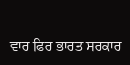ਵਾਰ ਫਿਰ ਭਾਰਤ ਸਰਕਾਰ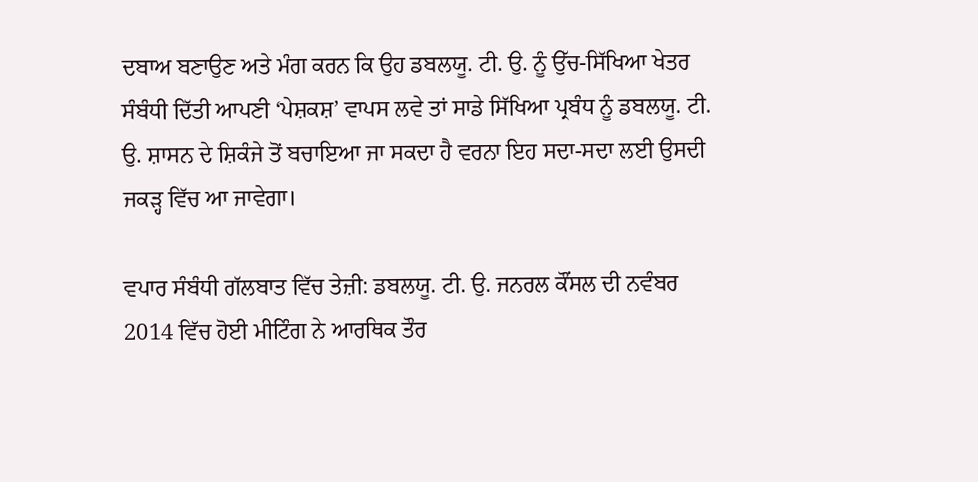ਦਬਾਅ ਬਣਾਉਣ ਅਤੇ ਮੰਗ ਕਰਨ ਕਿ ਉਹ ਡਬਲਯੂ. ਟੀ. ਉ. ਨੂੰ ਉੱਚ-ਸਿੱਖਿਆ ਖੇਤਰ ਸੰਬੰਧੀ ਦਿੱਤੀ ਆਪਣੀ ‘ਪੇਸ਼ਕਸ਼’ ਵਾਪਸ ਲਵੇ ਤਾਂ ਸਾਡੇ ਸਿੱਖਿਆ ਪ੍ਰਬੰਧ ਨੂੰ ਡਬਲਯੂ. ਟੀ. ਉ. ਸ਼ਾਸਨ ਦੇ ਸ਼ਿਕੰਜੇ ਤੋਂ ਬਚਾਇਆ ਜਾ ਸਕਦਾ ਹੈ ਵਰਨਾ ਇਹ ਸਦਾ-ਸਦਾ ਲਈ ਉਸਦੀ ਜਕੜ੍ਹ ਵਿੱਚ ਆ ਜਾਵੇਗਾ।

ਵਪਾਰ ਸੰਬੰਧੀ ਗੱਲਬਾਤ ਵਿੱਚ ਤੇਜ਼ੀ: ਡਬਲਯੂ. ਟੀ. ਉ. ਜਨਰਲ ਕੌਂਸਲ ਦੀ ਨਵੰਬਰ 2014 ਵਿੱਚ ਹੋਈ ਮੀਟਿੰਗ ਨੇ ਆਰਥਿਕ ਤੌਰ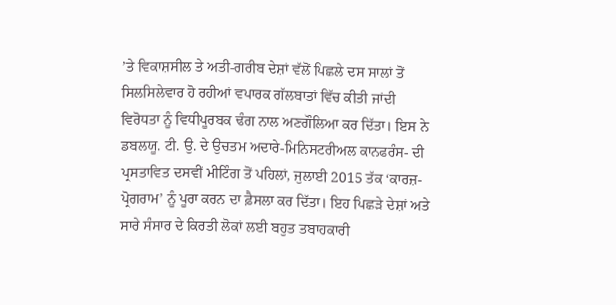’ਤੇ ਵਿਕਾਸ਼ਸੀਲ ਤੇ ਅਤੀ-ਗਰੀਬ ਦੇਸ਼ਾਂ ਵੱਲੋਂ ਪਿਛਲੇ ਦਸ ਸਾਲਾਂ ਤੋਂ ਸਿਲਸਿਲੇਵਾਰ ਹੋ ਰਹੀਆਂ ਵਪਾਰਕ ਗੱਲਬਾਤਾਂ ਵਿੱਚ ਕੀਤੀ ਜਾਂਦੀ ਵਿਰੋਧਤਾ ਨੂੰ ਵਿਧੀਪੂਰਬਕ ਢੰਗ ਨਾਲ ਅਣਗੌਲਿਆ ਕਰ ਦਿੱਤਾ। ਇਸ ਨੇ ਡਬਲਯੂ. ਟੀ. ਉ. ਦੇ ਉਚਤਮ ਅਦਾਰੇ-ਮਿਨਿਸਟਰੀਅਲ ਕਾਨਫਰੰਸ- ਦੀ ਪ੍ਰਸਤਾਵਿਤ ਦਸਵੀਂ ਮੀਟਿੰਗ ਤੋਂ ਪਹਿਲਾਂ, ਜੁਲਾਈ 2015 ਤੱਕ ‘ਕਾਰਜ਼-ਪ੍ਰੋਗਰਾਮ’ ਨੂੰ ਪੂਰਾ ਕਰਨ ਦਾ ਫ਼ੈਸਲਾ ਕਰ ਦਿੱਤਾ। ਇਹ ਪਿਛੜੇ ਦੇਸ਼ਾਂ ਅਤੇ ਸਾਰੇ ਸੰਸਾਰ ਦੇ ਕਿਰਤੀ ਲੋਕਾਂ ਲਈ ਬਹੁਤ ਤਬਾਹਕਾਰੀ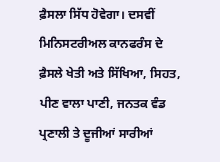ਫ਼ੈਸਲਾ ਸਿੱਧ ਹੋਵੇਗਾ। ਦਸਵੀਂ ਮਿਨਿਸਟਰੀਅਲ ਕਾਨਫਰੰਸ ਦੇ ਫ਼ੈਸਲੇ ਖੇਤੀ ਅਤੇ ਸਿੱਖਿਆ, ਸਿਹਤ, ਪੀਣ ਵਾਲਾ ਪਾਣੀ, ਜਨਤਕ ਵੰਡ ਪ੍ਰਣਾਲੀ ਤੇ ਦੂਜੀਆਂ ਸਾਰੀਆਂ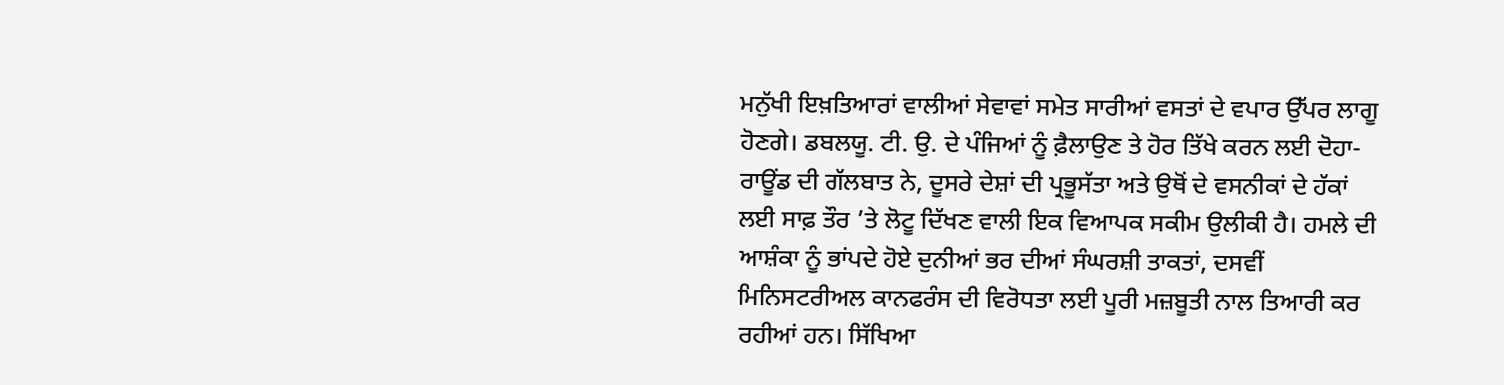ਮਨੁੱਖੀ ਇਖ਼ਤਿਆਰਾਂ ਵਾਲੀਆਂ ਸੇਵਾਵਾਂ ਸਮੇਤ ਸਾਰੀਆਂ ਵਸਤਾਂ ਦੇ ਵਪਾਰ ਉੱਪਰ ਲਾਗੂ ਹੋਣਗੇ। ਡਬਲਯੂ. ਟੀ. ਉ. ਦੇ ਪੰਜਿਆਂ ਨੂੰ ਫ਼ੈਲਾਉਣ ਤੇ ਹੋਰ ਤਿੱਖੇ ਕਰਨ ਲਈ ਦੋਹਾ-ਰਾਊਂਡ ਦੀ ਗੱਲਬਾਤ ਨੇ, ਦੂਸਰੇ ਦੇਸ਼ਾਂ ਦੀ ਪ੍ਰਭੂਸੱਤਾ ਅਤੇ ਉਥੋਂ ਦੇ ਵਸਨੀਕਾਂ ਦੇ ਹੱਕਾਂ ਲਈ ਸਾਫ਼ ਤੌਰ ’ਤੇ ਲੋਟੂ ਦਿੱਖਣ ਵਾਲੀ ਇਕ ਵਿਆਪਕ ਸਕੀਮ ਉਲੀਕੀ ਹੈ। ਹਮਲੇ ਦੀ ਆਸ਼ੰਕਾ ਨੂੰ ਭਾਂਪਦੇ ਹੋਏ ਦੁਨੀਆਂ ਭਰ ਦੀਆਂ ਸੰਘਰਸ਼ੀ ਤਾਕਤਾਂ, ਦਸਵੀਂ ਮਿਨਿਸਟਰੀਅਲ ਕਾਨਫਰੰਸ ਦੀ ਵਿਰੋਧਤਾ ਲਈ ਪੂਰੀ ਮਜ਼ਬੂਤੀ ਨਾਲ ਤਿਆਰੀ ਕਰ ਰਹੀਆਂ ਹਨ। ਸਿੱਖਿਆ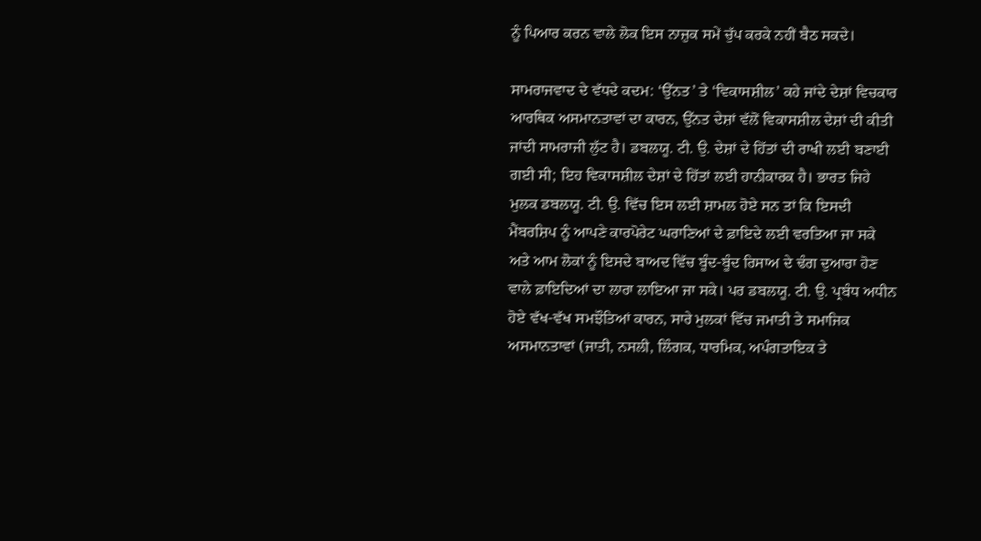ਨੂੰ ਪਿਆਰ ਕਰਨ ਵਾਲੇ ਲੋਕ ਇਸ ਨਾਜ਼ੁਕ ਸਮੇਂ ਚੁੱਪ ਕਰਕੇ ਨਹੀਂ ਬੈਠ ਸਕਦੇ।

ਸਾਮਰਾਜਵਾਦ ਦੇ ਵੱਧਦੇ ਕਦਮ: ‘ਉੱਨਤ’ ਤੇ ‘ਵਿਕਾਸਸ਼ੀਲ’ ਕਹੇ ਜਾਂਦੇ ਦੇਸ਼ਾਂ ਵਿਚਕਾਰ ਆਰਥਿਕ ਅਸਮਾਨਤਾਵਾਂ ਦਾ ਕਾਰਨ, ਉੱਨਤ ਦੇਸ਼ਾਂ ਵੱਲੋਂ ਵਿਕਾਸਸ਼ੀਲ ਦੇਸ਼ਾਂ ਦੀ ਕੀਤੀ ਜਾਂਦੀ ਸਾਮਰਾਜੀ ਲੁੱਟ ਹੈ। ਡਬਲਯੂ. ਟੀ. ਉ. ਦੇਸ਼ਾਂ ਦੇ ਹਿੱਤਾਂ ਦੀ ਰਾਖੀ ਲਈ ਬਣਾਈ ਗਈ ਸੀ; ਇਹ ਵਿਕਾਸਸ਼ੀਲ ਦੇਸ਼ਾਂ ਦੇ ਹਿੱਤਾਂ ਲਈ ਹਾਨੀਕਾਰਕ ਹੈ। ਭਾਰਤ ਜਿਹੇ ਮੁਲਕ ਡਬਲਯੂ. ਟੀ. ਉ. ਵਿੱਚ ਇਸ ਲਈ ਸ਼ਾਮਲ ਹੋਏ ਸਨ ਤਾਂ ਕਿ ਇਸਦੀ ਮੈਂਬਰਸ਼ਿਪ ਨੂੰ ਆਪਣੇ ਕਾਰਪੋਰੇਟ ਘਰਾਣਿਆਂ ਦੇ ਫ਼ਾਇਦੇ ਲਈ ਵਰਤਿਆ ਜਾ ਸਕੇ ਅਤੇ ਆਮ ਲੋਕਾਂ ਨੂੰ ਇਸਦੇ ਬਾਅਦ ਵਿੱਚ ਬੂੰਦ-ਬੂੰਦ ਰਿਸਾਅ ਦੇ ਢੰਗ ਦੁਆਰਾ ਹੋਣ ਵਾਲੇ ਫ਼ਾਇਦਿਆਂ ਦਾ ਲਾਰਾ ਲਾਇਆ ਜਾ ਸਕੇ। ਪਰ ਡਬਲਯੂ. ਟੀ. ਉ. ਪ੍ਰਬੰਧ ਅਧੀਨ ਹੋਏ ਵੱਖ-ਵੱਖ ਸਮਝੌਤਿਆਂ ਕਾਰਨ, ਸਾਰੇ ਮੁਲਕਾਂ ਵਿੱਚ ਜਮਾਤੀ ਤੇ ਸਮਾਜਿਕ ਅਸਮਾਨਤਾਵਾਂ (ਜਾਤੀ, ਨਸਲੀ, ਲਿੰਗਕ, ਧਾਰਮਿਕ, ਅਪੰਗਤਾਇਕ ਤੇ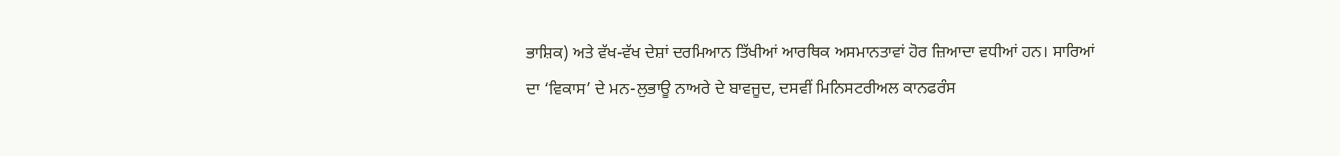ਭਾਸ਼ਿਕ) ਅਤੇ ਵੱਖ-ਵੱਖ ਦੇਸ਼ਾਂ ਦਰਮਿਆਨ ਤਿੱਖੀਆਂ ਆਰਥਿਕ ਅਸਮਾਨਤਾਵਾਂ ਹੋਰ ਜ਼ਿਆਦਾ ਵਧੀਆਂ ਹਨ। ਸਾਰਿਆਂ ਦਾ ‘ਵਿਕਾਸ’ ਦੇ ਮਨ-ਲੁਭਾਊ ਨਾਅਰੇ ਦੇ ਬਾਵਜੂਦ, ਦਸਵੀਂ ਮਿਨਿਸਟਰੀਅਲ ਕਾਨਫਰੰਸ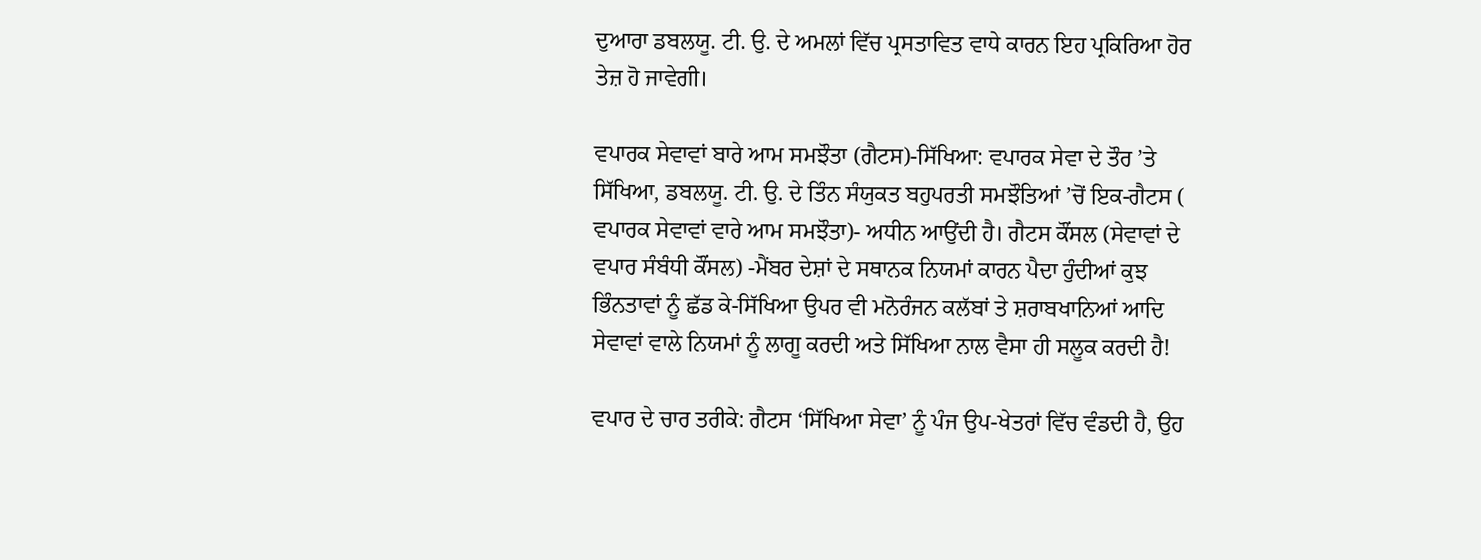ਦੁਆਰਾ ਡਬਲਯੂ. ਟੀ. ਉ. ਦੇ ਅਮਲਾਂ ਵਿੱਚ ਪ੍ਰਸਤਾਵਿਤ ਵਾਧੇ ਕਾਰਨ ਇਹ ਪ੍ਰਕਿਰਿਆ ਹੋਰ ਤੇਜ਼ ਹੋ ਜਾਵੇਗੀ।

ਵਪਾਰਕ ਸੇਵਾਵਾਂ ਬਾਰੇ ਆਮ ਸਮਝੌਤਾ (ਗੈਟਸ)-ਸਿੱਖਿਆ: ਵਪਾਰਕ ਸੇਵਾ ਦੇ ਤੌਰ ’ਤੇ ਸਿੱਖਿਆ, ਡਬਲਯੂ. ਟੀ. ਉ. ਦੇ ਤਿੰਨ ਸੰਯੁਕਤ ਬਹੁਪਰਤੀ ਸਮਝੌਤਿਆਂ ’ਚੋਂ ਇਕ-ਗੈਟਸ ( ਵਪਾਰਕ ਸੇਵਾਵਾਂ ਵਾਰੇ ਆਮ ਸਮਝੌਤਾ)- ਅਧੀਨ ਆਉਂਦੀ ਹੈ। ਗੈਟਸ ਕੌਂਸਲ (ਸੇਵਾਵਾਂ ਦੇ ਵਪਾਰ ਸੰਬੰਧੀ ਕੌਂਸਲ) -ਮੈਂਬਰ ਦੇਸ਼ਾਂ ਦੇ ਸਥਾਨਕ ਨਿਯਮਾਂ ਕਾਰਨ ਪੈਦਾ ਹੁੰਦੀਆਂ ਕੁਝ ਭਿੰਨਤਾਵਾਂ ਨੂੰ ਛੱਡ ਕੇ-ਸਿੱਖਿਆ ਉਪਰ ਵੀ ਮਨੋਰੰਜਨ ਕਲੱਬਾਂ ਤੇ ਸ਼ਰਾਬਖਾਨਿਆਂ ਆਦਿ ਸੇਵਾਵਾਂ ਵਾਲੇ ਨਿਯਮਾਂ ਨੂੰ ਲਾਗੂ ਕਰਦੀ ਅਤੇ ਸਿੱਖਿਆ ਨਾਲ ਵੈਸਾ ਹੀ ਸਲੂਕ ਕਰਦੀ ਹੈ!

ਵਪਾਰ ਦੇ ਚਾਰ ਤਰੀਕੇ: ਗੈਟਸ ‘ਸਿੱਖਿਆ ਸੇਵਾ’ ਨੂੰ ਪੰਜ ਉਪ-ਖੇਤਰਾਂ ਵਿੱਚ ਵੰਡਦੀ ਹੈ, ਉਹ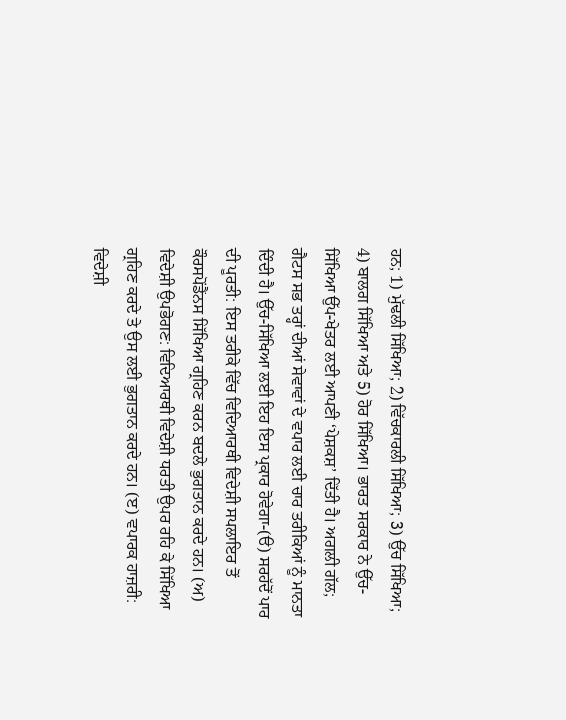ਹਨ; 1) ਮੁੱਢਲੀ ਸਿੱਖਿਆ; 2) ਵਿੱਚਕਾਰਲੀ ਸਿੱਖਿਆ; 3) ਉੱਚ ਸਿੱਖਿਆ; 4) ਬਾਲਗ ਸਿੱਖਿਆ ਅਤੇ 5) ਹੋਰ ਸਿੱਖਿਆ। ਭਾਰਤ ਸਰਕਾਰ ਨੇ ਉੱਚ-ਸਿੱਖਿਆ ਉੱਪ-ਖੇਤਰ ਲਈ ਆਪਣੀ ‘ਪੇਸ਼ਕਸ਼’ ਦਿੱਤੀ ਹੈ। ਅਗਲੀ ਗੱਲ; ਗੈਟਸ ਸਭ ਤਰ੍ਹਾਂ ਦੀਆਂ ਸੇਵਾਵਾਂ ਦੇ ਵਪਾਰ ਲਈ ਚਾਰ ਤਰੀਕਿਆਂ ਨੂੰ ਮਾਨਤਾ ਦਿੰਦੀ ਹੈ। ਉੱਚ-ਸਿੱਖਿਆ ਲਈ ਇਹ ਇਸ ਪ੍ਰਕਾਰ ਹੋਵੇਗਾ-(ੳ) ਸਰਹੱਦੋਂ ਪਾਰ ਦੀ ਪੂਰਤੀ: ਇਸ ਤਰੀਕੇ ਵਿੱਚ ਵਿਦਿਆਰਥੀ ਵਿਦੇਸ਼ੀ ਸਪਲਾਇਰ ਤੋਂ ਕੌਰਸਪੋਂਡੈਂਨਸ ਸਿੱਖਿਆ ਗ੍ਰਹਿਣ ਕਰਨ ਬਦਲੇ ਭੁਗਤਾਨ ਕਰਦੇ ਹਨ। (ਅ) ਵਿਦੇਸ਼ੀ ਉਪਭੋਗਣ: ਵਿਦਿਆਰਥੀ ਵਿਦੇਸ਼ੀ ਧਰਤੀ ਉਪਰ ਰਹਿ ਕੇ ਸਿੱਖਿਆ ਗ੍ਰਹਿਣ ਕਰਦੇ ਤੇ ਉਸ ਲਈ ਭੁਗਤਾਨ ਕਰਦੇ ਹਨ। (ੲ) ਵਪਾਰਕ ਹਾਜ਼ਰੀ: ਵਿਦੇਸ਼ੀ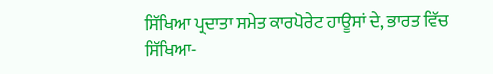ਸਿੱਖਿਆ ਪ੍ਰਦਾਤਾ ਸਮੇਤ ਕਾਰਪੋਰੇਟ ਹਾਊਸਾਂ ਦੇ, ਭਾਰਤ ਵਿੱਚ ਸਿੱਖਿਆ-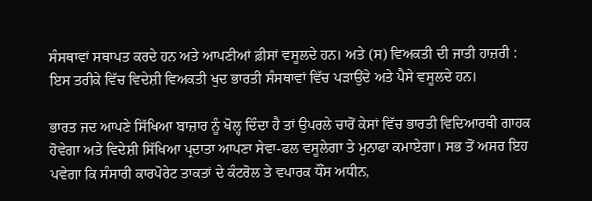ਸੰਸਥਾਵਾਂ ਸਥਾਪਤ ਕਰਦੇ ਹਨ ਅਤੇ ਆਪਣੀਆਂ ਫ਼ੀਸਾਂ ਵਸੂਲਦੇ ਹਨ। ਅਤੇ (ਸ) ਵਿਅਕਤੀ ਦੀ ਜਾਤੀ ਹਾਜ਼ਰੀ : ਇਸ ਤਰੀਕੇ ਵਿੱਚ ਵਿਦੇਸ਼ੀ ਵਿਅਕਤੀ ਖੁਦ ਭਾਰਤੀ ਸੰਸਥਾਵਾਂ ਵਿੱਚ ਪੜਾਉਂਦੇ ਅਤੇ ਪੈਸੇ ਵਸੂਲਦੇ ਹਨ।

ਭਾਰਤ ਜਦ ਆਪਣੇ ਸਿੱਖਿਆ ਬਾਜ਼ਾਰ ਨੂੰ ਖੋਲ੍ਹ ਦਿੰਦਾ ਹੈ ਤਾਂ ਉਪਰਲੇ ਚਾਰੋਂ ਕੇਸਾਂ ਵਿੱਚ ਭਾਰਤੀ ਵਿਦਿਆਰਥੀ ਗਾਹਕ ਹੋਵੇਗਾ ਅਤੇ ਵਿਦੇਸ਼ੀ ਸਿੱਖਿਆ ਪ੍ਰਦਾਤਾ ਆਪਣਾ ਸੇਵਾ-ਫਲ ਵਸੂਲੇਗਾ ਤੇ ਮੁਨਾਫਾ ਕਮਾਏਗਾ। ਸਭ ਤੋਂ ਅਸਰ ਇਹ ਪਵੇਗਾ ਕਿ ਸੰਸਾਰੀ ਕਾਰਪੋਰੇਟ ਤਾਕਤਾਂ ਦੇ ਕੰਟਰੋਲ ਤੇ ਵਪਾਰਕ ਧੌਂਸ ਅਧੀਨ,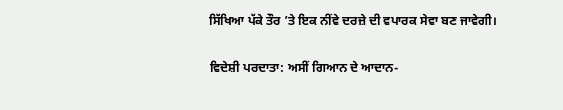ਸਿੱਖਿਆ ਪੱਕੇ ਤੌਰ ’ਤੇ ਇਕ ਨੀਂਵੇ ਦਰਜ਼ੇ ਦੀ ਵਪਾਰਕ ਸੇਵਾ ਬਣ ਜਾਵੇਗੀ।

ਵਿਦੇਸ਼ੀ ਪਰਦਾਤਾ: ਅਸੀਂ ਗਿਆਨ ਦੇ ਆਦਾਨ-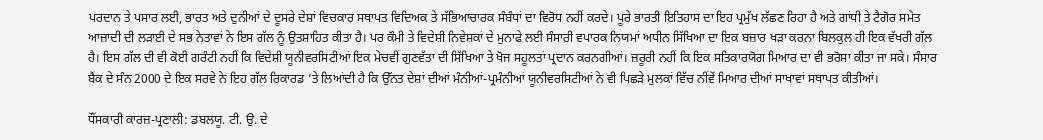ਪਰਦਾਨ ਤੇ ਪਸਾਰ ਲਈ, ਭਾਰਤ ਅਤੇ ਦੁਨੀਆਂ ਦੇ ਦੂਸਰੇ ਦੇਸ਼ਾਂ ਵਿਚਕਾਰ ਸਥਾਪਤ ਵਿਦਿਅਕ ਤੇ ਸੱਭਿਆਚਾਰਕ ਸੰਬੰਧਾਂ ਦਾ ਵਿਰੋਧ ਨਹੀਂ ਕਰਦੇ। ਪੂਰੇ ਭਾਰਤੀ ਇਤਿਹਾਸ ਦਾ ਇਹ ਪ੍ਰਮੁੱਖ ਲੱਛਣ ਰਿਹਾ ਹੈ ਅਤੇ ਗਾਂਧੀ ਤੇ ਟੈਗੋਰ ਸਮੇਤ ਆਜ਼ਾਦੀ ਦੀ ਲੜਾਈ ਦੇ ਸਭ ਨੇਤਾਵਾਂ ਨੇ ਇਸ ਗੱਲ ਨੂੰ ਉਤਸ਼ਾਹਿਤ ਕੀਤਾ ਹੈ। ਪਰ ਕੌਮੀ ਤੇ ਵਿਦੇਸ਼ੀ ਨਿਵੇਸ਼ਕਾਂ ਦੇ ਮੁਨਾਫੇ ਲਈ ਸੰਸਾਰੀ ਵਪਾਰਕ ਨਿਯਮਾਂ ਅਧੀਨ ਸਿੱਖਿਆ ਦਾ ਇਕ ਬਜ਼ਾਰ ਖੜਾ ਕਰਨਾ ਬਿਲਕੁਲ ਹੀ ਇਕ ਵੱਖਰੀ ਗੱਲ ਹੈ। ਇਸ ਗੱਲ ਦੀ ਵੀ ਕੋਈ ਗਰੰਟੀ ਨਹੀਂ ਕਿ ਵਿਦੇਸ਼ੀ ਯੂਨੀਵਰਸਿਟੀਆਂ ਇਕ ਮੇਚਵੀਂ ਗੁਣਵੱਤਾ ਦੀ ਸਿੱਖਿਆ ਤੇ ਖੋਜ ਸਹੂਲਤਾਂ ਪ੍ਰਦਾਨ ਕਰਨਗੀਆਂ। ਜ਼ਰੂਰੀ ਨਹੀਂ ਕਿ ਇਕ ਸਤਿਕਾਰਯੋਗ ਮਿਆਰ ਦਾ ਵੀ ਭਰੋਸਾ ਕੀਤਾ ਜਾ ਸਕੇ। ਸੰਸਾਰ ਬੈਂਕ ਦੇ ਸੰਨ 2000 ਦੇ ਇਕ ਸਰਵੇ ਨੇ ਇਹ ਗੱਲ ਰਿਕਾਰਡ ’ਤੇ ਲਿਆਂਦੀ ਹੈ ਕਿ ਉੱਨਤ ਦੇਸ਼ਾਂ ਦੀਆਂ ਮੰਨੀਆਂ-ਪ੍ਰਮੰਨੀਆਂ ਯੂਨੀਵਰਸਿਟੀਆਂ ਨੇ ਵੀ ਪਿਛੜੇ ਮੁਲਕਾਂ ਵਿੱਚ ਨੀਂਵੇਂ ਮਿਆਰ ਦੀਆਂ ਸਾਖਾਵਾਂ ਸਥਾਪਤ ਕੀਤੀਆਂ।

ਧੌਂਸਕਾਰੀ ਕਾਰਜ਼-ਪ੍ਰਣਾਲੀ: ਡਬਲਯੂ. ਟੀ. ਉ. ਦੇ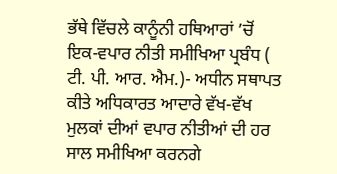ਭੱਥੇ ਵਿੱਚਲੇ ਕਾਨੂੰਨੀ ਹਥਿਆਰਾਂ ’ਚੋਂ ਇਕ-ਵਪਾਰ ਨੀਤੀ ਸਮੀਖਿਆ ਪ੍ਰਬੰਧ ( ਟੀ. ਪੀ. ਆਰ. ਐਮ.)- ਅਧੀਨ ਸਥਾਪਤ ਕੀਤੇ ਅਧਿਕਾਰਤ ਆਦਾਰੇ ਵੱਖ-ਵੱਖ ਮੁਲਕਾਂ ਦੀਆਂ ਵਪਾਰ ਨੀਤੀਆਂ ਦੀ ਹਰ ਸਾਲ ਸਮੀਖਿਆ ਕਰਨਗੇ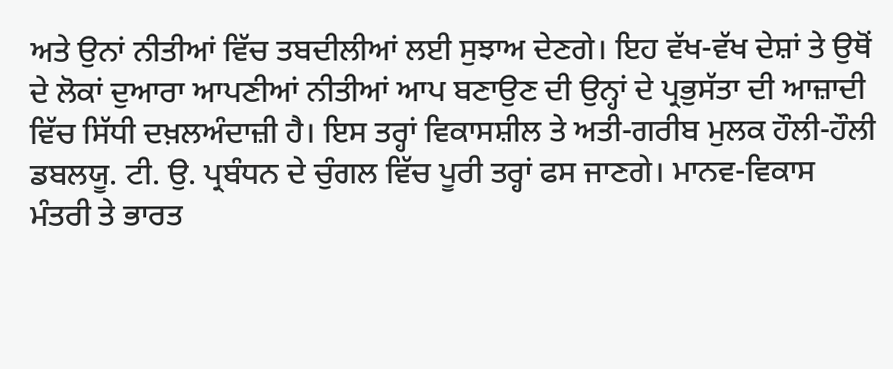ਅਤੇ ਉਨਾਂ ਨੀਤੀਆਂ ਵਿੱਚ ਤਬਦੀਲੀਆਂ ਲਈ ਸੁਝਾਅ ਦੇਣਗੇ। ਇਹ ਵੱਖ-ਵੱਖ ਦੇਸ਼ਾਂ ਤੇ ਉਥੋਂ ਦੇ ਲੋਕਾਂ ਦੁਆਰਾ ਆਪਣੀਆਂ ਨੀਤੀਆਂ ਆਪ ਬਣਾਉਣ ਦੀ ਉਨ੍ਹਾਂ ਦੇ ਪ੍ਰਭੁਸੱਤਾ ਦੀ ਆਜ਼ਾਦੀ ਵਿੱਚ ਸਿੱਧੀ ਦਖ਼ਲਅੰਦਾਜ਼ੀ ਹੈ। ਇਸ ਤਰ੍ਹਾਂ ਵਿਕਾਸਸ਼ੀਲ ਤੇ ਅਤੀ-ਗਰੀਬ ਮੁਲਕ ਹੌਲੀ-ਹੌਲੀ ਡਬਲਯੂ. ਟੀ. ਉ. ਪ੍ਰਬੰਧਨ ਦੇ ਚੁੰਗਲ ਵਿੱਚ ਪੂਰੀ ਤਰ੍ਹਾਂ ਫਸ ਜਾਣਗੇ। ਮਾਨਵ-ਵਿਕਾਸ ਮੰਤਰੀ ਤੇ ਭਾਰਤ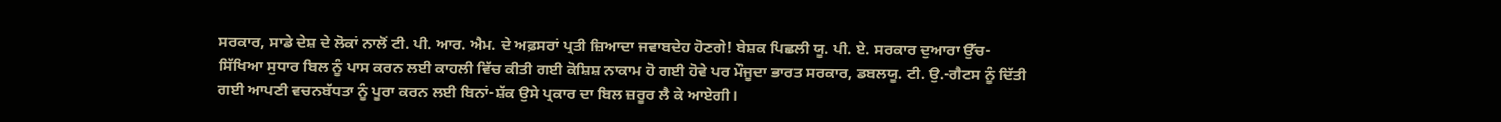ਸਰਕਾਰ, ਸਾਡੇ ਦੇਸ਼ ਦੇ ਲੋਕਾਂ ਨਾਲੋਂ ਟੀ. ਪੀ. ਆਰ. ਐਮ. ਦੇ ਅਫ਼ਸਰਾਂ ਪ੍ਰਤੀ ਜ਼ਿਆਦਾ ਜਵਾਬਦੇਹ ਹੋਣਗੇ! ਬੇਸ਼ਕ ਪਿਛਲੀ ਯੂ. ਪੀ. ਏ. ਸਰਕਾਰ ਦੁਆਰਾ ਉੱਚ-ਸਿੱਖਿਆ ਸੁਧਾਰ ਬਿਲ ਨੂੰ ਪਾਸ ਕਰਨ ਲਈ ਕਾਹਲੀ ਵਿੱਚ ਕੀਤੀ ਗਈ ਕੋਸ਼ਿਸ਼ ਨਾਕਾਮ ਹੋ ਗਈ ਹੋਵੇ ਪਰ ਮੌਜੂਦਾ ਭਾਰਤ ਸਰਕਾਰ, ਡਬਲਯੂ. ਟੀ. ਉ.-ਗੈਟਸ ਨੂੰ ਦਿੱਤੀ ਗਈ ਆਪਣੀ ਵਚਨਬੱਧਤਾ ਨੂੰ ਪੂਰਾ ਕਰਨ ਲਈ ਬਿਨਾਂ-ਸ਼ੱਕ ਉਸੇ ਪ੍ਰਕਾਰ ਦਾ ਬਿਲ ਜ਼ਰੂਰ ਲੈ ਕੇ ਆਏਗੀ।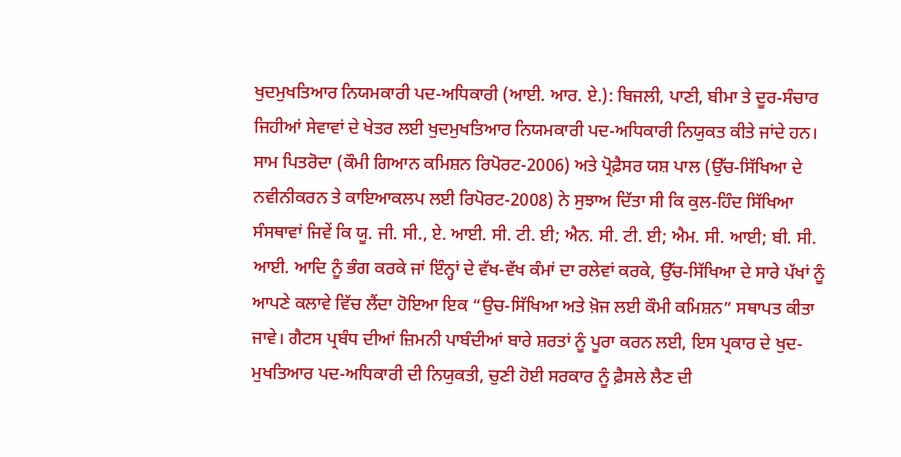ਖੁਦਮੁਖਤਿਆਰ ਨਿਯਮਕਾਰੀ ਪਦ-ਅਧਿਕਾਰੀ (ਆਈ. ਆਰ. ਏ.): ਬਿਜਲੀ, ਪਾਣੀ, ਬੀਮਾ ਤੇ ਦੂਰ-ਸੰਚਾਰ ਜਿਹੀਆਂ ਸੇਵਾਵਾਂ ਦੇ ਖੇਤਰ ਲਈ ਖੁਦਮੁਖਤਿਆਰ ਨਿਯਮਕਾਰੀ ਪਦ-ਅਧਿਕਾਰੀ ਨਿਯੁਕਤ ਕੀਤੇ ਜਾਂਦੇ ਹਨ। ਸਾਮ ਪਿਤਰੋਦਾ (ਕੌਮੀ ਗਿਆਨ ਕਮਿਸ਼ਨ ਰਿਪੋਰਟ-2006) ਅਤੇ ਪ੍ਰੋਫ਼ੈਸਰ ਯਸ਼ ਪਾਲ (ਉੱਚ-ਸਿੱਖਿਆ ਦੇ ਨਵੀਨੀਕਰਨ ਤੇ ਕਾਇਆਕਲਪ ਲਈ ਰਿਪੋਰਟ-2008) ਨੇ ਸੁਝਾਅ ਦਿੱਤਾ ਸੀ ਕਿ ਕੁਲ-ਹਿੰਦ ਸਿੱਖਿਆ ਸੰਸਥਾਵਾਂ ਜਿਵੇਂ ਕਿ ਯੂ. ਜੀ. ਸੀ., ਏ. ਆਈ. ਸੀ. ਟੀ. ਈ; ਐਨ. ਸੀ. ਟੀ. ਈ; ਐਮ. ਸੀ. ਆਈ; ਬੀ. ਸੀ. ਆਈ. ਆਦਿ ਨੂੰ ਭੰਗ ਕਰਕੇ ਜਾਂ ਇੰਨ੍ਹਾਂ ਦੇ ਵੱਖ-ਵੱਖ ਕੰਮਾਂ ਦਾ ਰਲੇਵਾਂ ਕਰਕੇ, ਉੱਚ-ਸਿੱਖਿਆ ਦੇ ਸਾਰੇ ਪੱਖਾਂ ਨੂੰ ਆਪਣੇ ਕਲਾਵੇ ਵਿੱਚ ਲੈਂਦਾ ਹੋਇਆ ਇਕ “ਉਚ-ਸਿੱਖਿਆ ਅਤੇ ਖ਼ੋਜ ਲਈ ਕੌਮੀ ਕਮਿਸ਼ਨ” ਸਥਾਪਤ ਕੀਤਾ ਜਾਵੇ। ਗੈਟਸ ਪ੍ਰਬੰਧ ਦੀਆਂ ਜ਼ਿਮਨੀ ਪਾਬੰਦੀਆਂ ਬਾਰੇ ਸ਼ਰਤਾਂ ਨੂੰ ਪੂਰਾ ਕਰਨ ਲਈ, ਇਸ ਪ੍ਰਕਾਰ ਦੇ ਖੁਦ-ਮੁਖਤਿਆਰ ਪਦ-ਅਧਿਕਾਰੀ ਦੀ ਨਿਯੁਕਤੀ, ਚੁਣੀ ਹੋਈ ਸਰਕਾਰ ਨੂੰ ਫ਼ੈਸਲੇ ਲੈਣ ਦੀ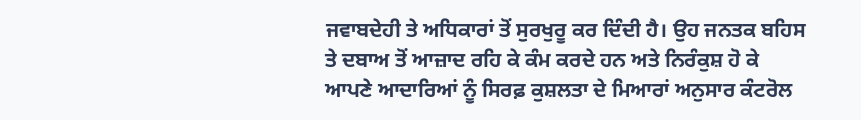ਜਵਾਬਦੇਹੀ ਤੇ ਅਧਿਕਾਰਾਂ ਤੋਂ ਸੁਰਖੁਰੂ ਕਰ ਦਿੰਦੀ ਹੈ। ਉਹ ਜਨਤਕ ਬਹਿਸ ਤੇ ਦਬਾਅ ਤੋਂ ਆਜ਼ਾਦ ਰਹਿ ਕੇ ਕੰਮ ਕਰਦੇ ਹਨ ਅਤੇ ਨਿਰੰਕੁਸ਼ ਹੋ ਕੇ ਆਪਣੇ ਆਦਾਰਿਆਂ ਨੂੰ ਸਿਰਫ਼ ਕੁਸ਼ਲਤਾ ਦੇ ਮਿਆਰਾਂ ਅਨੁਸਾਰ ਕੰਟਰੋਲ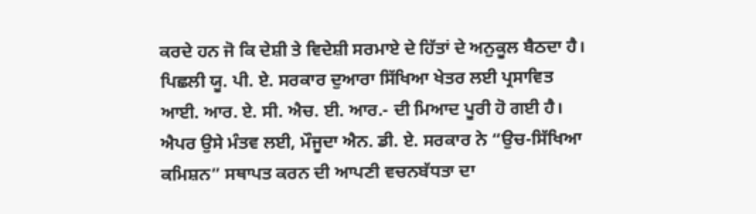ਕਰਦੇ ਹਨ ਜੋ ਕਿ ਦੇਸ਼ੀ ਤੇ ਵਿਦੇਸ਼ੀ ਸਰਮਾਏ ਦੇ ਹਿੱਤਾਂ ਦੇ ਅਨੁਕੂਲ ਬੈਠਦਾ ਹੈ। ਪਿਛਲੀ ਯੂ. ਪੀ. ਏ. ਸਰਕਾਰ ਦੁਆਰਾ ਸਿੱਖਿਆ ਖੇਤਰ ਲਈ ਪ੍ਰਸਾਵਿਤ ਆਈ. ਆਰ. ਏ. ਸੀ. ਐਚ. ਈ. ਆਰ.- ਦੀ ਮਿਆਦ ਪੂਰੀ ਹੋ ਗਈ ਹੈ। ਐਪਰ ਉਸੇ ਮੰਤਵ ਲਈ, ਮੌਜੂਦਾ ਐਨ. ਡੀ. ਏ. ਸਰਕਾਰ ਨੇ “ਉਚ-ਸਿੱਖਿਆ ਕਮਿਸ਼ਨ” ਸਥਾਪਤ ਕਰਨ ਦੀ ਆਪਣੀ ਵਚਨਬੱਧਤਾ ਦਾ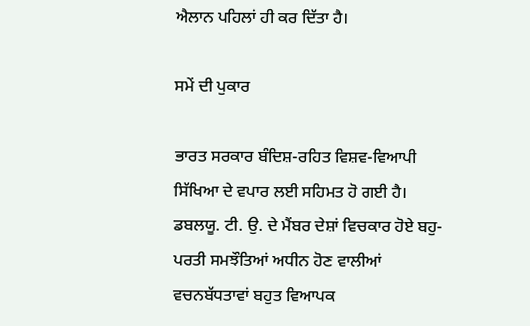ਐਲਾਨ ਪਹਿਲਾਂ ਹੀ ਕਰ ਦਿੱਤਾ ਹੈ।

ਸਮੇਂ ਦੀ ਪੁਕਾਰ

ਭਾਰਤ ਸਰਕਾਰ ਬੰਦਿਸ਼-ਰਹਿਤ ਵਿਸ਼ਵ-ਵਿਆਪੀ ਸਿੱਖਿਆ ਦੇ ਵਪਾਰ ਲਈ ਸਹਿਮਤ ਹੋ ਗਈ ਹੈ। ਡਬਲਯੂ. ਟੀ. ਉ. ਦੇ ਮੈਂਬਰ ਦੇਸ਼ਾਂ ਵਿਚਕਾਰ ਹੋਏ ਬਹੁ-ਪਰਤੀ ਸਮਝੌਤਿਆਂ ਅਧੀਨ ਹੋਣ ਵਾਲੀਆਂ ਵਚਨਬੱਧਤਾਵਾਂ ਬਹੁਤ ਵਿਆਪਕ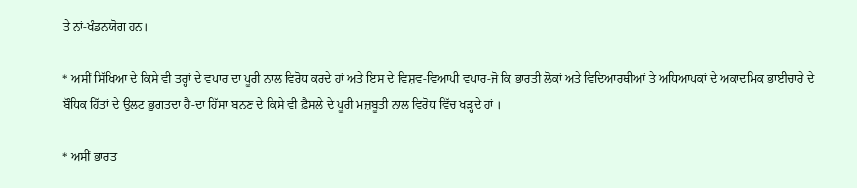ਤੇ ਨਾਂ-ਖੰਡਨਯੋਗ ਹਨ।

* ਅਸੀਂ ਸਿੱਖਿਆ ਦੇ ਕਿਸੇ ਵੀ ਤਰ੍ਹਾਂ ਦੇ ਵਪਾਰ ਦਾ ਪੂਰੀ ਨਾਲ ਵਿਰੋਧ ਕਰਦੇ ਹਾਂ ਅਤੇ ਇਸ ਦੇ ਵਿਸ਼ਵ-ਵਿਆਪੀ ਵਪਾਰ-ਜੋ ਕਿ ਭਾਰਤੀ ਲੋਕਾਂ ਅਤੇ ਵਿਦਿਆਰਥੀਆਂ ਤੇ ਅਧਿਆਪਕਾਂ ਦੇ ਅਕਾਦਮਿਕ ਭਾਈਚਾਰੇ ਦੇ ਬੌਧਿਕ ਹਿੱਤਾਂ ਦੇ ਉਲਟ ਭੁਗਤਦਾ ਹੈ-ਦਾ ਹਿੱਸਾ ਬਨਣ ਦੇ ਕਿਸੇ ਵੀ ਫ਼ੈਸਲੇ ਦੇ ਪੂਰੀ ਮਜ਼ਬੂਤੀ ਨਾਲ ਵਿਰੋਧ ਵਿੱਚ ਖੜ੍ਹਦੇ ਹਾਂ ।

* ਅਸੀਂ ਭਾਰਤ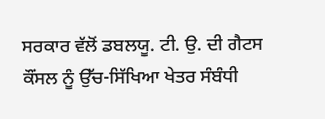ਸਰਕਾਰ ਵੱਲੋਂ ਡਬਲਯੂ. ਟੀ. ਉ. ਦੀ ਗੈਟਸ ਕੌਂਸਲ ਨੂੰ ਉੱਚ-ਸਿੱਖਿਆ ਖੇਤਰ ਸੰਬੰਧੀ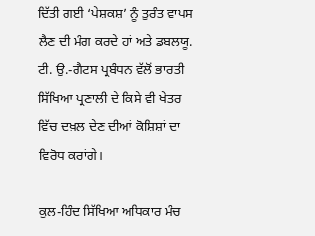ਦਿੱਤੀ ਗਈ ‘ਪੇਸ਼ਕਸ਼’ ਨੂੰ ਤੁਰੰਤ ਵਾਪਸ ਲੈਣ ਦੀ ਮੰਗ ਕਰਦੇ ਹਾਂ ਅਤੇ ਡਬਲਯੂ. ਟੀ. ਉ.-ਗੈਟਸ ਪ੍ਰਬੰਧਨ ਵੱਲੋਂ ਭਾਰਤੀ ਸਿੱਖਿਆ ਪ੍ਰਣਾਲੀ ਦੇ ਕਿਸੇ ਵੀ ਖੇਤਰ ਵਿੱਚ ਦਖ਼ਲ ਦੇਣ ਦੀਆਂ ਕੋਸ਼ਿਸ਼ਾਂ ਦਾ ਵਿਰੋਧ ਕਰਾਂਗੇ।

ਕੁਲ-ਹਿੰਦ ਸਿੱਖਿਆ ਅਧਿਕਾਰ ਮੰਚ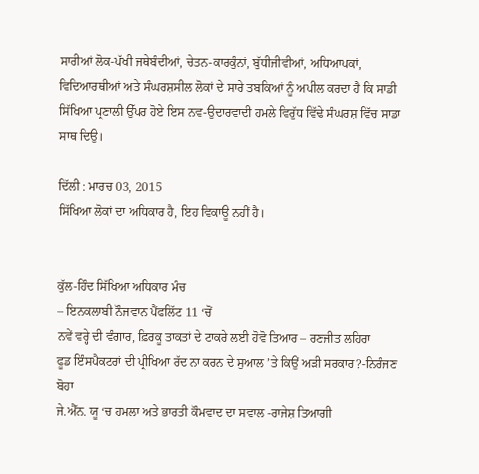ਸਾਰੀਆਂ ਲੋਕ-ਪੱਖੀ ਜਥੇਬੰਦੀਆਂ, ਚੇਤਨ-ਕਾਰਕੁੰਨਾਂ, ਬੁੱਧੀਜੀਵੀਆਂ, ਅਧਿਆਪਕਾਂ, ਵਿਦਿਆਰਥੀਆਂ ਅਤੇ ਸੰਘਰਸ਼ਸੀਲ ਲੋਕਾਂ ਦੇ ਸਾਰੇ ਤਬਕਿਆਂ ਨੂੰ ਅਪੀਲ ਕਰਦਾ ਹੈ ਕਿ ਸਾਡੀ ਸਿੱਖਿਆ ਪ੍ਰਣਾਲੀ ਉੱਪਰ ਹੋਏ ਇਸ ਨਵ-ਉਦਾਰਵਾਦੀ ਹਮਲੇ ਵਿਰੁੱਧ ਵਿੱਢੇ ਸੰਘਰਸ਼ ਵਿੱਚ ਸਾਡਾ ਸਾਥ ਦਿਉ।

ਦਿੱਲੀ : ਮਾਰਚ 03, 2015
ਸਿੱਖਿਆ ਲੋਕਾਂ ਦਾ ਅਧਿਕਾਰ ਹੈ, ਇਹ ਵਿਕਾਊ ਨਹੀਂ ਹੈ।


ਕੁੱਲ-ਹਿੰਦ ਸਿੱਖਿਆ ਅਧਿਕਾਰ ਮੰਚ
– ਇਨਕਲਾਬੀ ਨੌਜਵਾਨ ਪੈਂਫਲਿੱਟ 11 ‘ਚੋਂ
ਨਵੇਂ ਵਰ੍ਹੇ ਦੀ ਵੰਗਾਰ, ਫ਼ਿਰਕੂ ਤਾਕਤਾਂ ਦੇ ਟਾਕਰੇ ਲਈ ਹੋਵੋ ਤਿਆਰ – ਰਣਜੀਤ ਲਹਿਰਾ
ਫੂਡ ਇੰਸਪੈਕਟਰਾਂ ਦੀ ਪ੍ਰੀਖਿਆ ਰੱਦ ਨਾ ਕਰਨ ਦੇ ਸੁਆਲ ’ਤੇ ਕਿਉਂ ਅੜੀ ਸਰਕਾਰ?-ਨਿਰੰਜਣ ਬੋਹਾ
ਜੇ.ਐੱਨ. ਯੂ ‘ਚ ਹਮਲਾ ਅਤੇ ਭਾਰਤੀ ਕੌਮਵਾਦ ਦਾ ਸਵਾਲ -ਰਾਜੇਸ਼ ਤਿਆਗੀ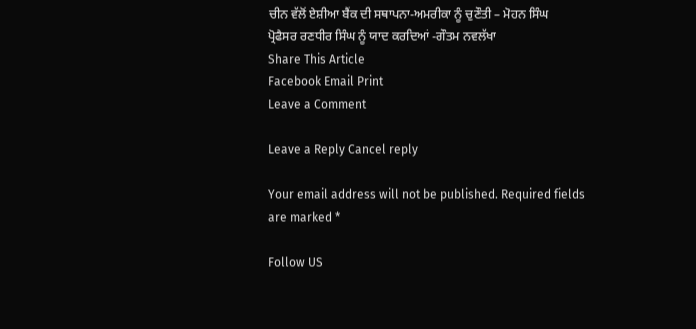ਚੀਨ ਵੱਲੋਂ ਏਸ਼ੀਆ ਬੈਂਕ ਦੀ ਸਥਾਪਨਾ-ਅਮਰੀਕਾ ਨੂੰ ਚੁਣੌਤੀ – ਮੋਹਨ ਸਿੰਘ
ਪ੍ਰੋਫੈਸਰ ਰਣਧੀਰ ਸਿੰਘ ਨੂੰ ਯਾਦ ਕਰਦਿਆਂ -ਗੌਤਮ ਨਵਲੱਖਾ
Share This Article
Facebook Email Print
Leave a Comment

Leave a Reply Cancel reply

Your email address will not be published. Required fields are marked *

Follow US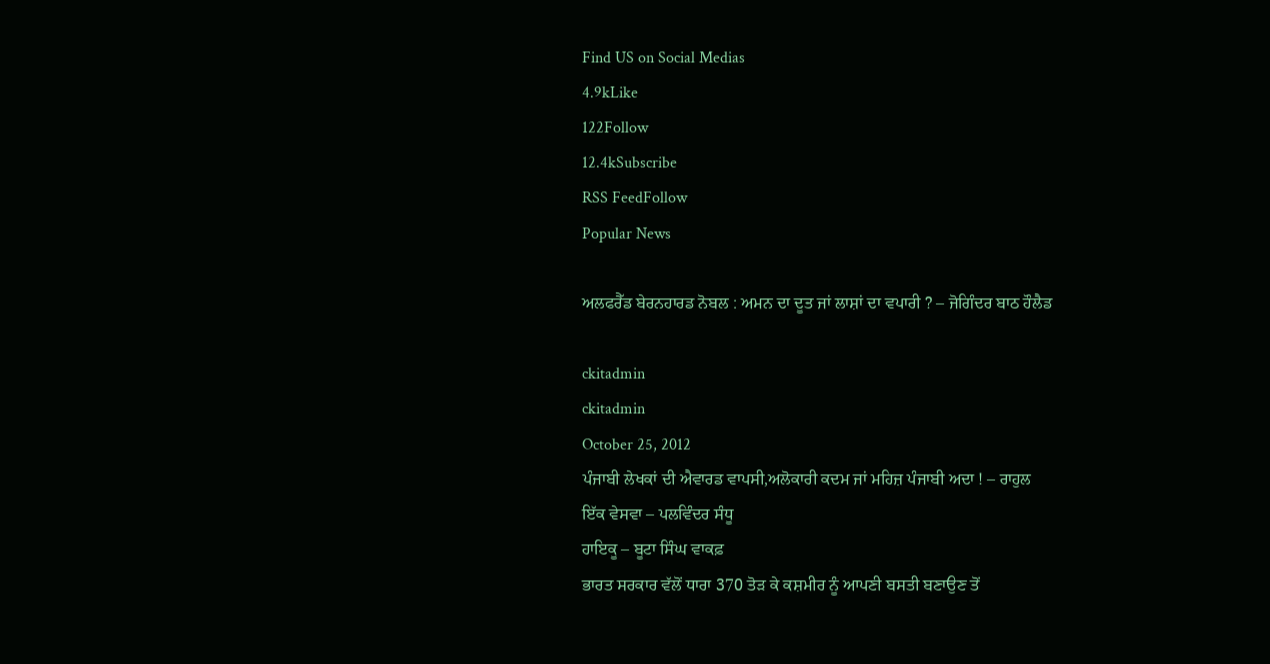Find US on Social Medias
4.9kLike
122Follow
12.4kSubscribe
RSS FeedFollow
Popular News

ਅਲਫਰੈੱਡ ਬੇਰਨਹਾਰਡ ਨੋਬਲ : ਅਮਨ ਦਾ ਦੂਤ ਜਾਂ ਲਾਸ਼ਾਂ ਦਾ ਵਪਾਰੀ ? – ਜੋਗਿੰਦਰ ਬਾਠ ਹੌਲੈਡ

ckitadmin
ckitadmin
October 25, 2012
ਪੰਜਾਬੀ ਲੇਖਕਾਂ ਦੀ ਐਵਾਰਡ ਵਾਪਸੀ,ਅਲੋਕਾਰੀ ਕਦਮ ਜਾਂ ਮਹਿਜ਼ ਪੰਜਾਬੀ ਅਦਾ ! – ਰਾਹੁਲ
ਇੱਕ ਵੇਸਵਾ – ਪਲਵਿੰਦਰ ਸੰਧੂ
ਹਾਇਕੂ – ਬੂਟਾ ਸਿੰਘ ਵਾਕਫ਼
ਭਾਰਤ ਸਰਕਾਰ ਵੱਲੋਂ ਧਾਰਾ 370 ਤੋੜ ਕੇ ਕਸ਼ਮੀਰ ਨੂੰ ਆਪਣੀ ਬਸਤੀ ਬਣਾਉਣ ਤੋਂ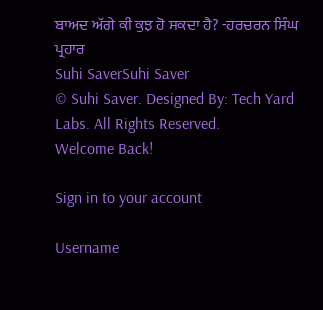ਬਾਅਦ ਅੱਗੇ ਕੀ ਕੁਝ ਹੋ ਸਕਦਾ ਹੈ? -ਹਰਚਰਨ ਸਿੰਘ ਪ੍ਰਹਾਰ
Suhi SaverSuhi Saver
© Suhi Saver. Designed By: Tech Yard Labs. All Rights Reserved.
Welcome Back!

Sign in to your account

Username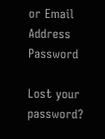or Email Address
Password

Lost your password?